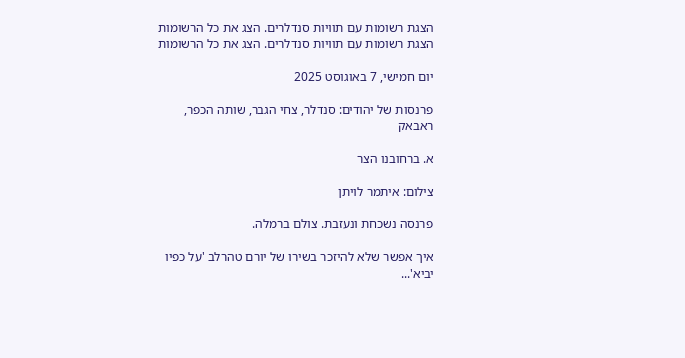הצגת רשומות עם תוויות סנדלרים. הצג את כל הרשומות
הצגת רשומות עם תוויות סנדלרים. הצג את כל הרשומות

יום חמישי, 7 באוגוסט 2025

פרנסות של יהודים: סנדלר, צחי הגבר, שותה הכפר, ראבאק

א. ברחובנו הצר

צילום: איתמר לויתן

פרנסה נשכחת ונעזבת. צולם ברמלה.

איך אפשר שלא להיזכר בשירו של יורם טהרלב 'על כפיו יביא'...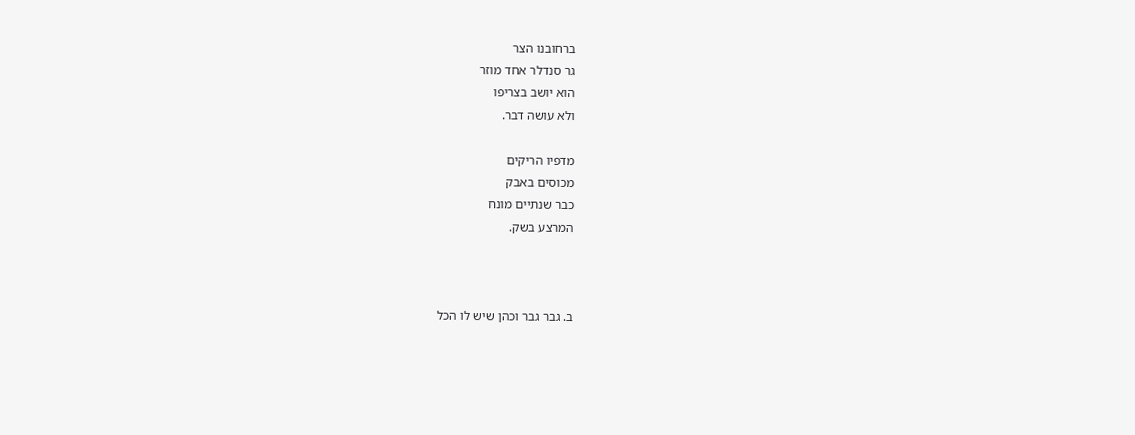ברחובנו הצר
גר סנדלר אחד מוזר
הוא יושב בצריפו
ולא עושה דבר.

מדפיו הריקים
מכוסים באבק
כבר שנתיים מונח
המרצע בשק.



ב. גבר גבר וכהן שיש לו הכל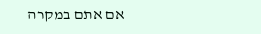אם אתם במקרה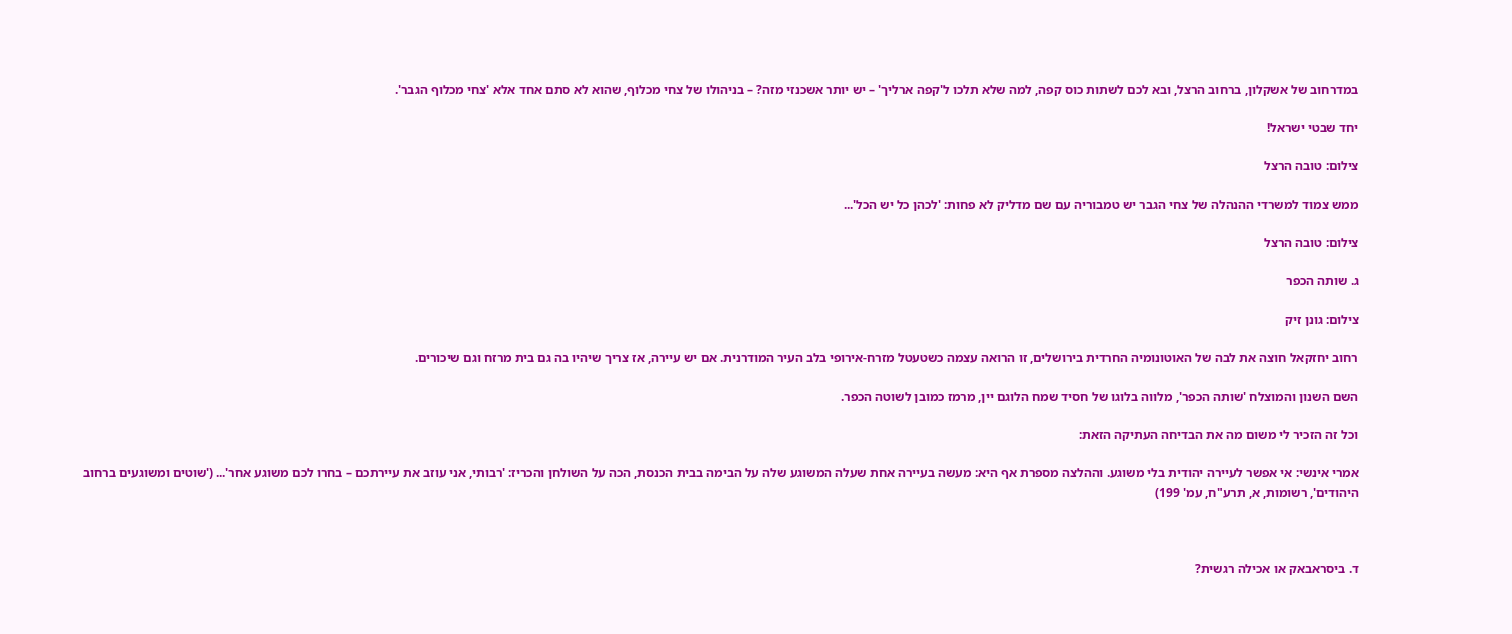במדרחוב של אשקלון, ברחוב הרצל, ובא לכם לשתות כוס קפה, למה שלא תלכו ל'קפה ארליך' – יש יותר אשכנזי מזה? – בניהולו של צחי מכלוף, שהוא לא סתם אחד אלא 'צחי מכלוף הגבר'.

יחד שבטי ישראל!

צילום: טובה הרצל

ממש צמוד למשרדי ההנהלה של צחי הגבר יש טמבוריה עם שם מדליק לא פחות: 'לכהן כל יש הכל'...

צילום: טובה הרצל

ג. שותה הכפר

צילום: גונן זיק

רחוב יחזקאל חוצה את לבה של האוטונומיה החרדית בירושלים, זו הרואה עצמה כשטעטל מזרח-אירופי בלב העיר המודרנית. אם יש עיירה, אז צריך שיהיו בה גם בית מרזח וגם שיכורים.

השם השנון והמוצלח 'שותה הכפר', מלווה בלוגו של חסיד שמח הלוגם יין, מרמז כמובן לשוטה הכפר.

וכל זה הזכיר לי משום מה את הבדיחה העתיקה הזאת:

אמרי אינשי: אי אפשר לעיירה יהודית בלי משוגע. וההלצה מספרת אף היא: מעשה בעיירה אחת שעלה המשוגע שלה על הבימה בבית הכנסת, הכה על השולחן והכריז: 'רבותי, אני עוזב את עיירתכם – בחרו לכם משוגע אחר'... ('שוטים ומשוגעים ברחוב היהודים', רשומות, א, תרע"ח, עמ' 199)



ד. ביסראבאק או אכילה רגשית?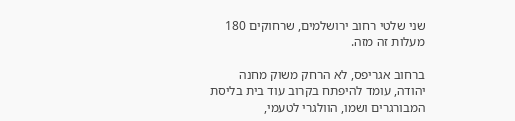שני שלטי רחוב ירושלמים, שרחוקים 180 מעלות זה מזה.

ברחוב אגריפס, לא הרחק משוק מחנה יהודה, עומד להיפתח בקרוב עוד בית בליסת המבורגרים ושמו, הוולגרי לטעמי,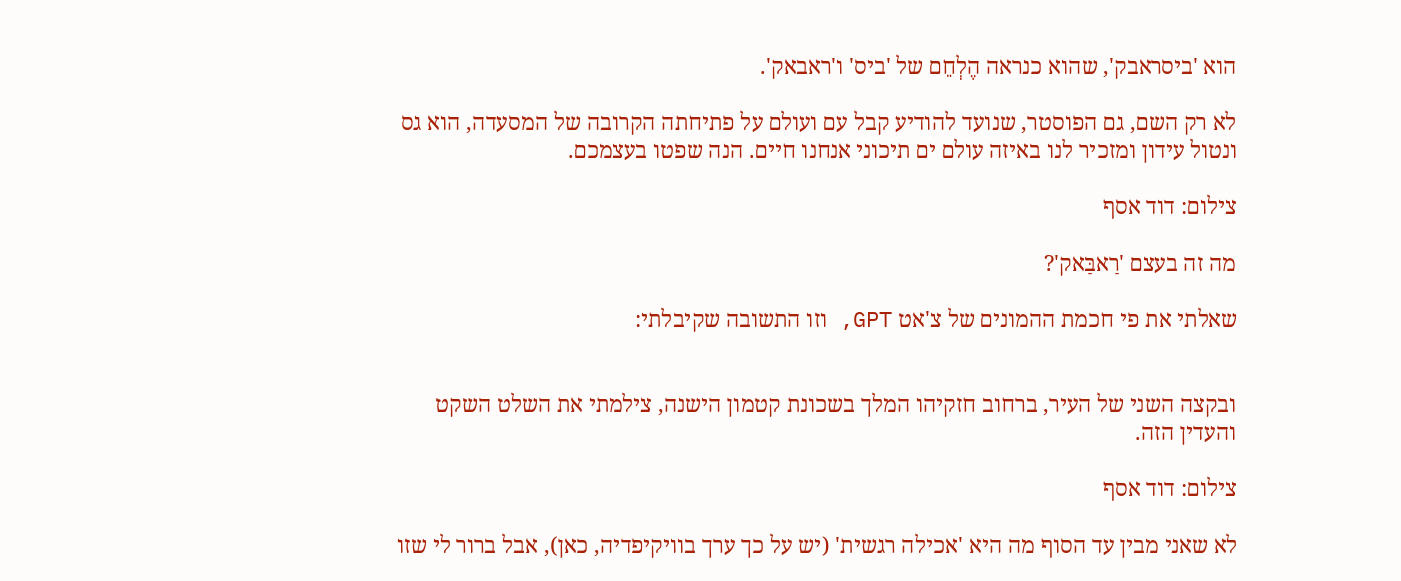הוא 'ביסראבק', שהוא כנראה הֶלְחֵם של 'ביס' ו'ראבאק'.

לא רק השם, גם הפוסטר, שנועד להודיע קבל עם ועולם על פתיחתה הקרובה של המסעדה, הוא גס ונטול עידון ומזכיר לנו באיזה עולם ים תיכוני אנחנו חיים. הנה שפטו בעצמכם.

צילום: דוד אסף

מה זה בעצם 'רַאבַּאק'?

שאלתי את פי חכמת ההמונים של צ'אט GPT, וזו התשובה שקיבלתי:


ובקצה השני של העיר, ברחוב חזקיהו המלך בשכונת קטמון הישנה, צילמתי את השלט השקט והעדין הזה.

צילום: דוד אסף

לא שאני מבין עד הסוף מה היא 'אכילה רגשית' (יש על כך ערך בוויקיפדיה, כאן), אבל ברור לי שזו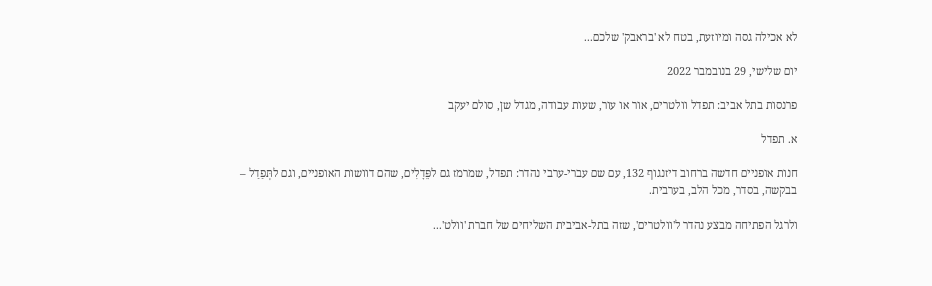לא אכילה גסה ומיוזעת, בטח לא 'בראבק' שלכם...

יום שלישי, 29 בנובמבר 2022

פרנסות בתל אביב: תפדל וולטרים, אור או עור, שעות עבודה, מגדל שן, סולם יעקב

א. תפדל

חנות אופניים חדשה ברחוב דיזנגוף 132, עם שם עברי-ערבי נהדר: תפדל, שמרמז גם לפֵּדָלִים, שהם דוושות האופניים, וגם לתְּפַדַל – בבקשה, בסדר, מכל הלב, בערבית.

ולרגל הפתיחה מבצע נהדר ל'וולטרים', שזה בתל-אביבית השליחים של חברת 'וולט'...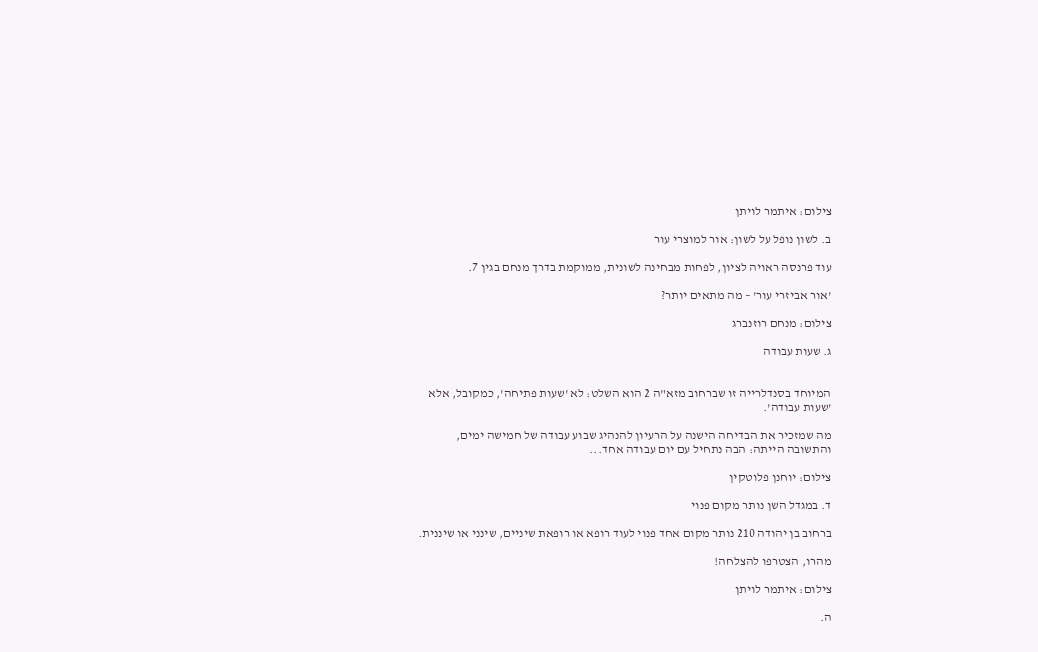צילום: איתמר לויתן

ב. לשון נופל על לשון: אור למוצרי עור

עוד פרנסה ראויה לציון, לפחות מבחינה לשונית, ממוקמת בדרך מנחם בגין 7.

'אור אביזרי עור' – מה מתאים יותר?

צילום: מנחם רוזנברג

ג. שעות עבודה


המיוחד בסנדלרייה זו שברחוב מזא"ה 2 הוא השלט: לא 'שעות פתיחה', כמקובל, אלא 'שעות עבודה'.

מה שמזכיר את הבדיחה הישנה על הרעיון להנהיג שבוע עבודה של חמישה ימים, והתשובה הייתה: הבה נתחיל עם יום עבודה אחד...

צילום: יוחנן פלוטקין

ד. במגדל השן נותר מקום פנוי

ברחוב בן יהודה 210 נותר מקום אחד פנוי לעוד רופא או רופאת שיניים, שינני או שיננית.

מהרו, הצטרפו להצלחה!

צילום: איתמר לויתן

ה.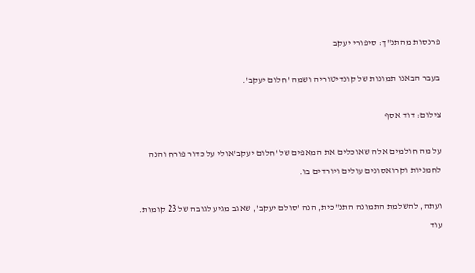פרנסות מהתנ"ך: סיפורי יעקב

בעבר הבאנו תמונות של קונדיטוריה ושמה 'חלום יעקב'.

צילום: דוד אסף

על מה חולמים אלה שאוכלים את המאפים של 'חלום יעקב'אולי על כדור פורח והנה לחמניות וקרואסונים עולים ויורדים בו.

ועתה, להשלמת התמונה התנ"כית, הנה 'סולם יעקב', שאגב מגיע לגובה של 23 קומות. עוד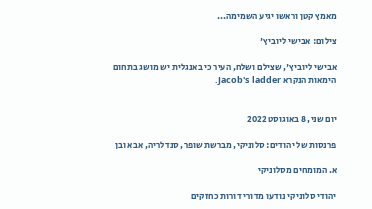מאמץ קטן וראשו יגיע השמימה...

צילום: אבישי ליוביץ'

אבישי ליוביץ', שצילם ושלח, העיר כי באנגלית יש מושג בתחום הימאות הנקרא Jacob's ladder.


יום שני, 8 באוגוסט 2022

פרנסות של יהודים: סלוניקי, מברשת שופר, סנדלריה, אבא ובן

א. המומחים מסלוניקי

יהודי סלוניקי נודעו מדורי דורות כחזקים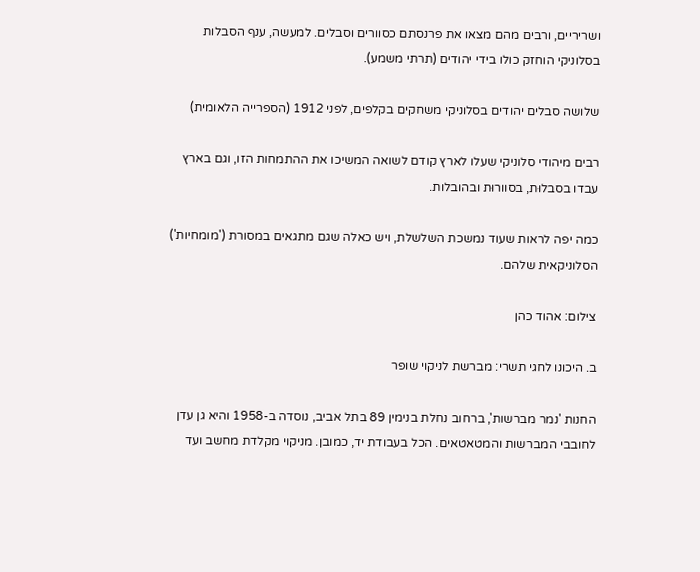ושריריים, ורבים מהם מצאו את פרנסתם כסוורים וסבלים. למעשה, ענף הסבלות בסלוניקי הוחזק כולו בידי יהודים (תרתי משמע).

שלושה סבלים יהודים בסלוניקי משחקים בקלפים, לפני 1912 (הספרייה הלאומית)

רבים מיהודי סלוניקי שעלו לארץ קודם לשואה המשיכו את ההתמחות הזו, וגם בארץ עבדו בסבלוּת, בסוורוּת ובהובלות.

כמה יפה לראות שעוד נמשכת השלשלת, ויש כאלה שגם מתגאים במסורת ('מומחיות') הסלוניקאית שלהם.

צילום: אהוד כהן

ב. היכונו לחגי תשרי: מברשת לניקוי שופר

החנות 'נמר מברשות', ברחוב נחלת בנימין 89 בתל אביב, נוסדה ב-1958 והיא גן עדן לחובבי המברשות והמטאטאים. הכל בעבודת יד, כמובן. מניקוי מקלדת מחשב ועד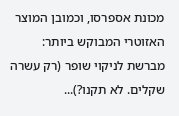מכונת אספרסו, וכמובן המוצר האזוטרי המבוקש ביותר: מברשת לניקוי שופר (רק עשרה שקלים. לא תקנו?)...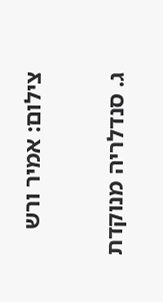צילום: אמיר ורש

ג. סנדלריה מנוקדת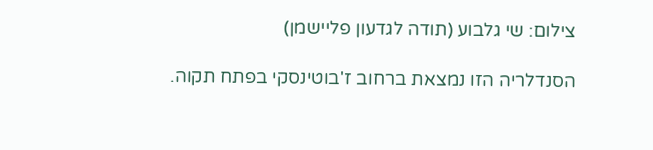צילום: שי גלבוע (תודה לגדעון פליישמן)

הסנדלריה הזו נמצאת ברחוב ז'בוטינסקי בפתח תקוה.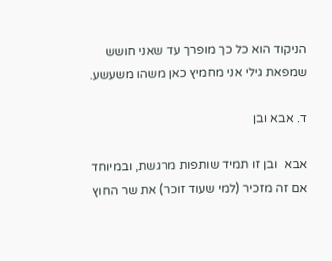הניקוד הוא כל כך מופרך עד שאני חושש שמפאת גילי אני מחמיץ כאן משהו משעשע.

ד. אבא ובן

אבא  ובן זו תמיד שותפות מרגשת, ובמיוחד אם זה מזכיר (למי שעוד זוכר) את שר החוץ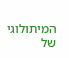המיתולוגי של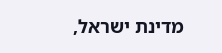מדינת ישראל,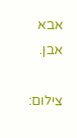אבא אבן.

צילום: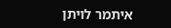איתמר לויתן